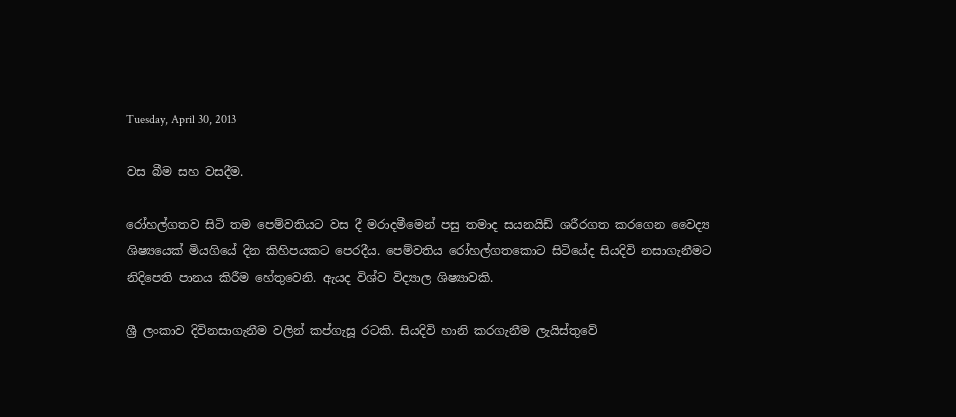Tuesday, April 30, 2013

වස බීම සහ වසදීම.

රෝහල්ගතව සිටි තම පෙම්වතියට වස දී මරාදමීමෙන් පසු තමාද සයනයිඩ් ශරීරගත කරගෙන වෛද්‍ය ශිෂ්‍යයෙක් මියගියේ දින කිහිපයකට පෙරදීය. පෙම්වතිය රෝහල්ගතකොට සිටියේද සියදිවි නසාගැනීමට නිදිපෙති පානය කිරීම හේතුවෙනි. ඇයද විශ්ව විද්‍යාල ශිෂ්‍යාවකි.

ශ්‍රී ලංකාව දිවිනසාගැනීම වලින් කප්ගැසූ රටකි. සියදිවි හානි කරගැනීම ලැයිස්තුවේ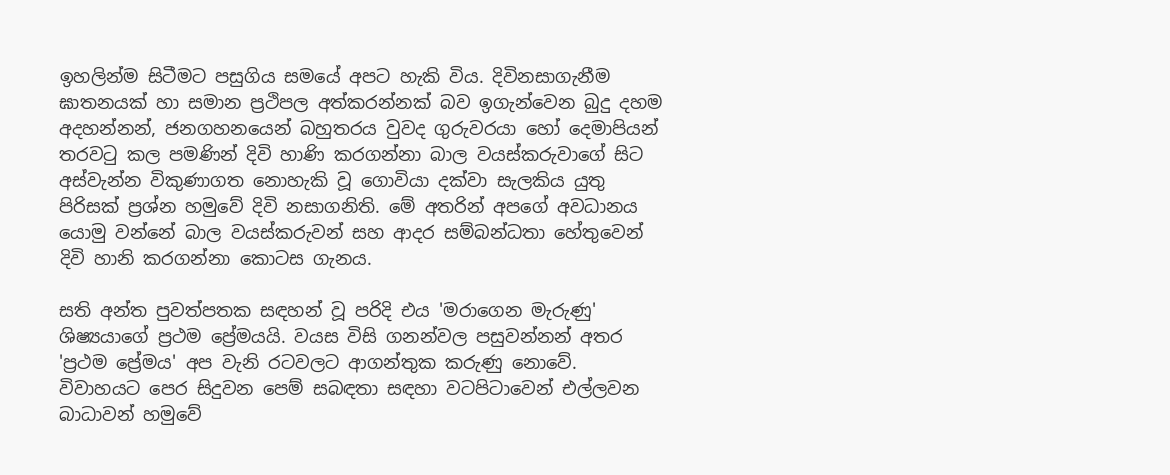ඉහලින්ම සිටීමට පසුගිය සමයේ අපට හැකි විය. දිවිනසාගැනීම ඝාතනයක් හා සමාන ප්‍රථිපල අත්කරන්නක් බව ඉගැන්වෙන බුදු දහම අදහන්නන්, ජනගහනයෙන් බහුතරය වුවද ගුරුවරයා හෝ දෙමාපියන් තරවටු කල පමණින් දිවි හාණි කරගන්නා බාල වයස්කරුවාගේ සිට අස්වැන්න විකුණාගත නොහැකි වූ ගොවියා දක්වා සැලකිය යුතු පිරිසක් ප්‍රශ්න හමුවේ දිවි නසාගනිති. මේ අතරින් අපගේ අවධානය යොමු වන්නේ බාල වයස්කරුවන් සහ ආදර සම්බන්ධතා හේතුවෙන් දිවි හානි කරගන්නා කොටස ගැනය.

සති අන්ත පුවත්පතක සඳහන් වූ පරිදි එය 'මරාගෙන මැරුණු' ශිෂ්‍යයාගේ ප්‍රථම ප්‍රේමයයි. වයස විසි ගනන්වල පසුවන්නන් අතර 'ප්‍රථම ප්‍රේමය' අප වැනි රටවලට ආගන්තුක කරුණු නොවේ. විවාහයට පෙර සිදුවන පෙම් සබඳතා සඳහා වටපිටාවෙන් එල්ලවන බාධාවන් හමුවේ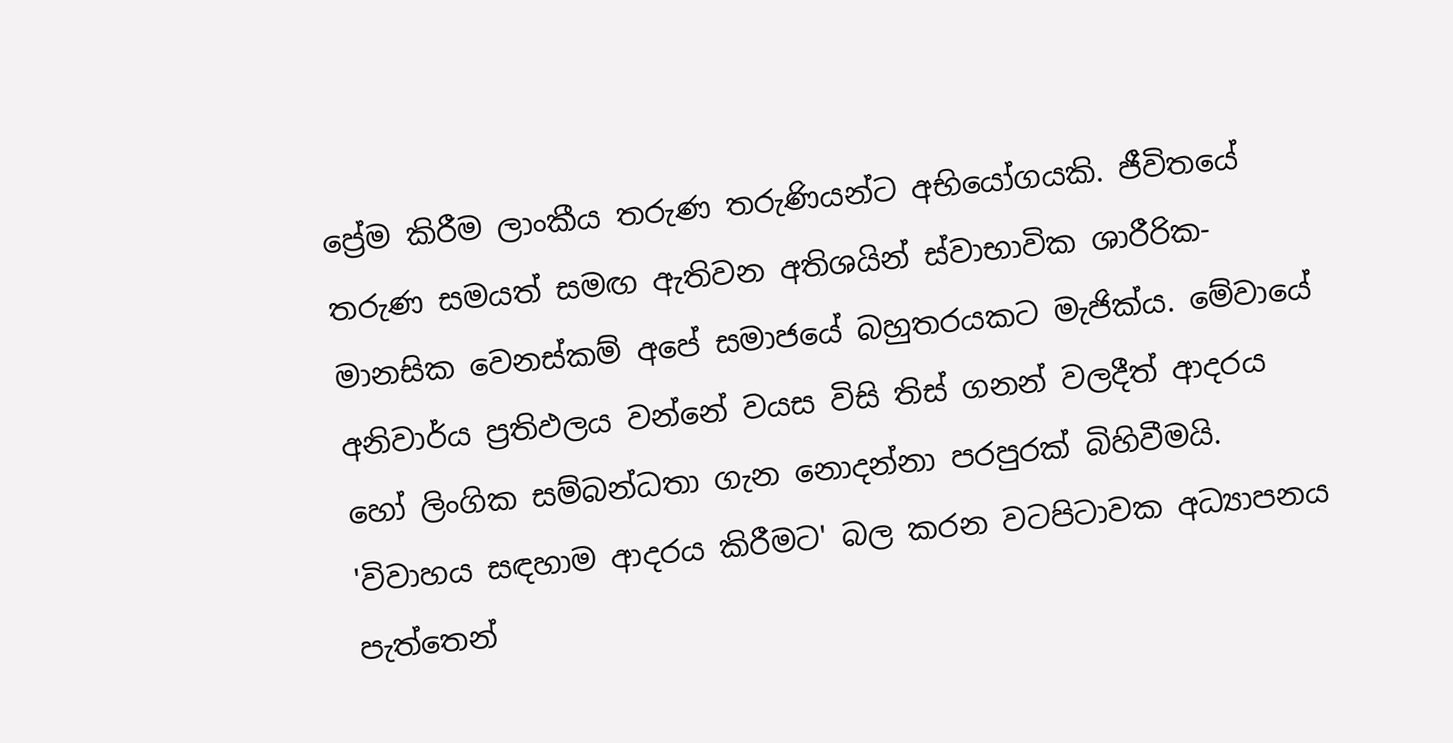ප්‍රේම කිරීම ලාංකීය තරුණ තරුණියන්ට අභියෝගයකි. ජීවිතයේ තරුණ සමයත් සමඟ ඇතිවන අතිශයින් ස්වාභාවික ශාරීරික-මානසික වෙනස්කම් අපේ සමාජයේ බහුතරයකට මැජික්ය. මේවායේ අනිවාර්ය ප්‍රතිඵලය වන්නේ වයස විසි තිස් ගනන් වලදීත් ආදරය හෝ ලිංගික සම්බන්ධතා ගැන නොදන්නා පරපුරක් බිහිවීමයි. 'විවාහය සඳහාම ආදරය කිරීමට' බල කරන වටපිටාවක අධ්‍යාපනය පැත්තෙන්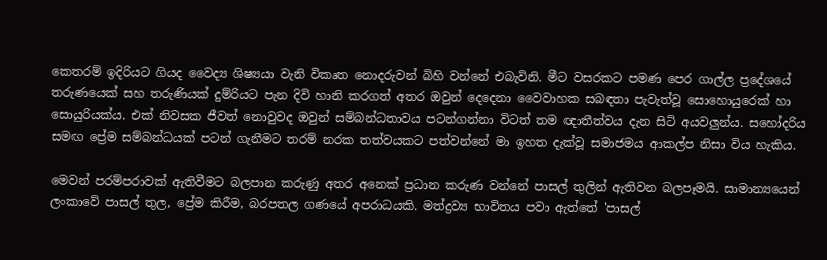කෙතරම් ඉදිරියට ගියද වෛද්‍ය ශිෂ්‍යයා වැනි විකෘත නොදරුවන් බිහි වන්නේ එබැවිනි. මීට වසරකට පමණ පෙර ගාල්ල ප්‍රදේශයේ තරුණයෙක් සහ තරුණියක් දුම්රියට පැන දිවි හානි කරගත් අතර ඔවුන් දෙදෙනා වෛවාහක සබඳතා පැවැත්වූ සොහොයුරෙක් හා සොයුරියක්ය. එක් නිවසක ජීවත් නොවුවද ඔවුන් සම්බන්ධතාවය පටන්ගන්නා විටත් තම ඥාතීත්වය දැන සිටි අයවලුන්ය. සහෝදරිය සමඟ ප්‍රේම සම්බන්ධයක් පටන් ගැනීමට තරම් නරක තත්වයකට පත්වන්නේ මා ඉහත දැක්වූ සමාජමය ආකල්ප නිසා විය හැකිය.

මෙවන් පරම්පරාවක් ඇතිවීමට බලපාන කරුණු අතර අනෙක් ප්‍රධාන කරුණ වන්නේ පාසල් තුලින් ඇතිවන බලපෑමයි. සාමාන්‍යයෙන් ලංකාවේ පාසල් තුල, ප්‍රේම කිරීම, බරපතල ගණයේ අපරාධයකි. මත්ද්‍රව්‍ය භාවිතය පවා ඇත්තේ 'පාසල්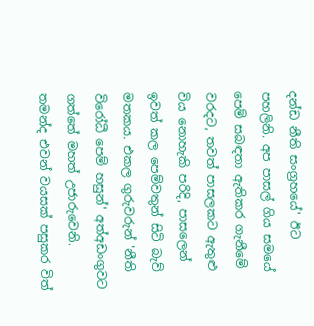දන්ඩ නීති සංග්‍රහයේ' ඊට පහලිනි. අප පාසල් ගිය සමයේ පෙම් සබඳතා ඇතිකර ගැනීමේ වරදට, තවත් පාසලකට ඇතුළු විය නොහැකි පරිදි, පාසලෙන් ඉවත් කල පෙම්වතුන් සිටි බැව් මතකය. එකල ගුරුවරුන් 'නීති විරෝධී පෙම් හසුන්' අත්අඩංගුවට ගත්තේ මහත් උජාරුවෙනි. තමන්ද එවන් වයසක් පසුකර‍ විත්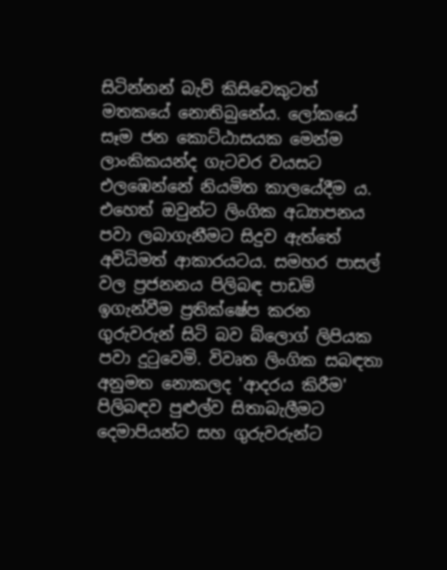සිටින්නන් බැව් කිසිවෙකුටත් මතකයේ නොතිබුනේය. ලෝකයේ සෑම ජන කොට්ඨාසයක මෙන්ම ලාංකිකයන්ද ගැටවර වයසට එලඹෙන්නේ නියමිත කාලයේදීම ය. එහෙත් ඔවුන්ට ලිංගික අධ්‍යාපනය පවා ලබාගැනීමට සිදුව ඇත්තේ අවිධිමත් ආකාරයටය. සමහර පාසල් වල ප්‍රජනනය පිලිබඳ පාඩම් ඉගැන්වීම ප්‍රතික්ෂේප කරන ගුරුවරුන් සිටි බව බ්ලොග් ලිපියක පවා දුටුවෙමි. විවෘත ලිංගික සබඳතා අනුමත නොකලද 'ආදරය කිරීම' පිලිබඳව පුළුල්ව සිතාබැලීමට දෙමාපියන්ට සහ ගුරුවරුන්ට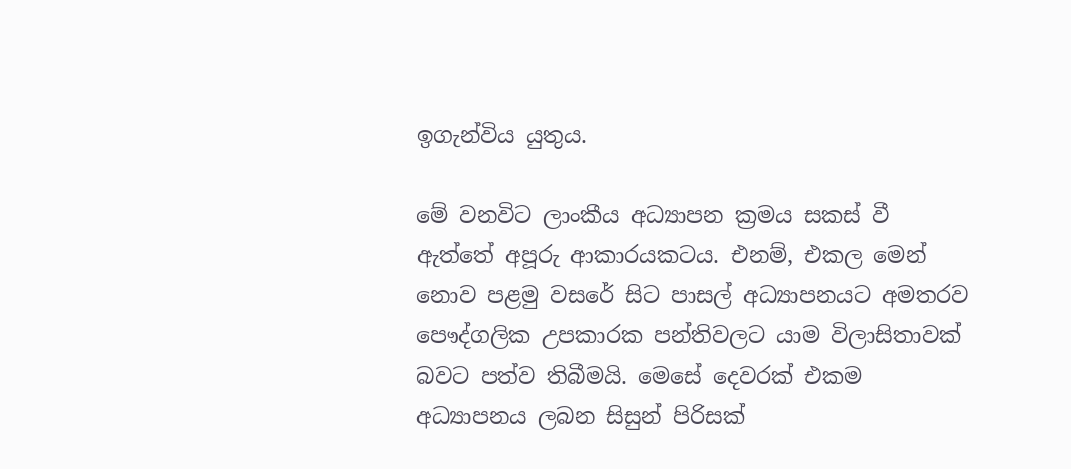ඉගැන්විය යුතුය.

මේ වනවිට ලාංකීය අධ්‍යාපන ක්‍රමය සකස් වී ඇත්තේ අපූරු ආකාරයකටය. එනම්, එකල මෙන් නොව පළමු වසරේ සිට පාසල් අධ්‍යාපනයට අමතරව පෞද්ගලික උපකාරක පන්තිවලට යාම විලාසිතාවක් බවට පත්ව තිබීමයි. මෙසේ දෙවරක් එකම අධ්‍යාපනය ලබන සිසුන් පිරිසක්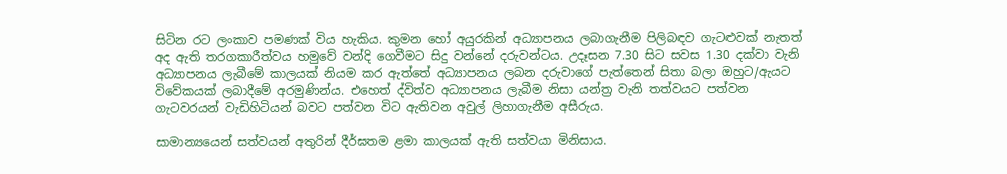සිටින රට ලංකාව පමණක් විය හැකිය. කුමන හෝ අයුරකින් අධ්‍යාපනය ලබාගැනීම පිලිබඳව ගැටළුවක් නැතත් අද ඇති තරගකාරීත්වය හමුවේ වන්දි ගෙවීමට සිදු වන්නේ දරුවන්ටය. උදෑසන 7.30 සිට සවස 1.30 දක්වා වැනි අධ්‍යාපනය ලැබීමේ කාලයක් නියම කර ඇත්තේ අධ්‍යාපනය ලබන දරුවාගේ පැත්තෙන් සිතා බලා ඔහුට/ඇයට විවේකයක් ලබාදීමේ අරමුණින්ය. එහෙත් ද්විත්ව අධ්‍යාපනය ලැබීම නිසා යන්ත්‍ර වැනි තත්වයට පත්වන ගැටවරයන් වැඩිහිටියන් බවට පත්වන විට ඇතිවන අවුල් ලිහාගැනීම අසීරුය.

සාමාන්‍යයෙන් සත්වයන් අතුරින් දීර්ඝතම ළමා කාලයක් ඇති සත්වයා මිනිසාය.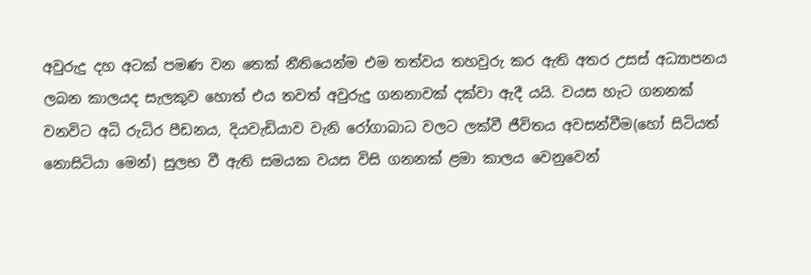අවුරුදු දහ අටක් පමණ වන තෙක් නීතියෙන්ම එම තත්වය තහවුරු කර ඇති අතර උසස් අධ්‍යාපනය ලබන කාලයද සැලකුව හොත් එය තවත් අවුරුදු ගනනාවක් දක්වා ඇදී යයි. වයස හැට ගනනක් වනවිට අධි රුධිර පීඩනය, දියවැඩියාව වැනි රෝගාබාධ වලට ලක්වී ජීවිතය අවසන්වීම(හෝ සිටියත් නොසිටියා මෙන්) සුලභ වී ඇති සමයක වයස විසි ගනනක් ළමා කාලය වෙනුවෙන්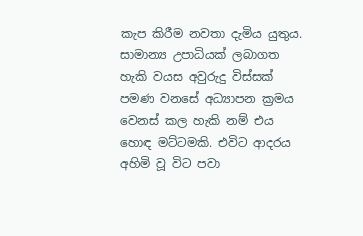කැප කිරීම නවතා දැමිය යුතුය. සාමාන්‍ය උපාධියක් ලබාගත හැකි වයස අවුරුදු විස්සක් පමණ වනසේ අධ්‍යාපන ක්‍රමය වෙනස් කල හැකි නම් එය හොඳ මට්ටමකි. එවිට ආදරය අහිමි වූ විට පවා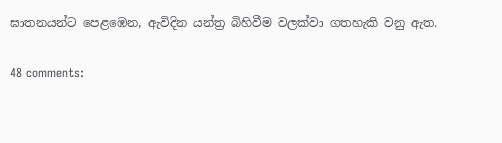ඝාතනයන්ට පෙළඹෙන, ඇවිදින යන්ත්‍ර බිහිවීම වලක්වා ගතහැකි වනු ඇත.

48 comments: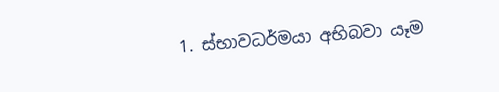1. ස්භාවධර්මයා අභිබවා යෑම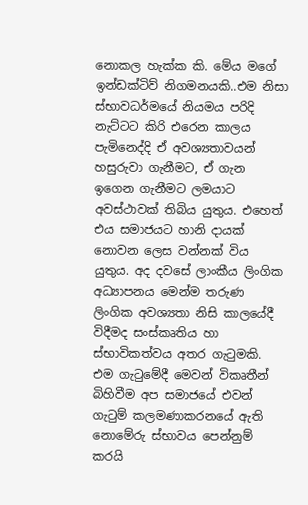නොකල හැක්ක කි. මේය මගේ ඉන්ඩක්ටිව් නිගමනයකි..එම නිසා ස්භාවධර්මයේ නියමය පරිදි නැට්ටට කිරි එරෙන කාලය පැමිනෙද්දි ඒ අවශ්‍යතාවයන් හසුරුවා ගැනීමට, ඒ ගැන ඉගෙන ගැනීමට ලමයාට අවස්ථාවක් තිබිය යුතුය. එහෙත් එය සමාජයට හානි දායක් නොවන ලෙස වන්නක් විය යුතුය. අද දවසේ ලාංකීය ලිංගික අධ්‍යාපනය මෙන්ම තරුණ ලිංගික අවශ්‍යතා නිසි කාලයේදී විදීමද සංස්කෘතිය හා ස්භාවිකත්වය අතර ගැ‍ටුමකි. එම ගැ‍ටුමේදී මෙවන් විකෘතීන් බිහිවීම අප සමාජයේ එවන් ගැ‍ටුම් කලමණාකරනයේ ඇති නොමේරු ස්භාවය පෙන්නුම් කරයි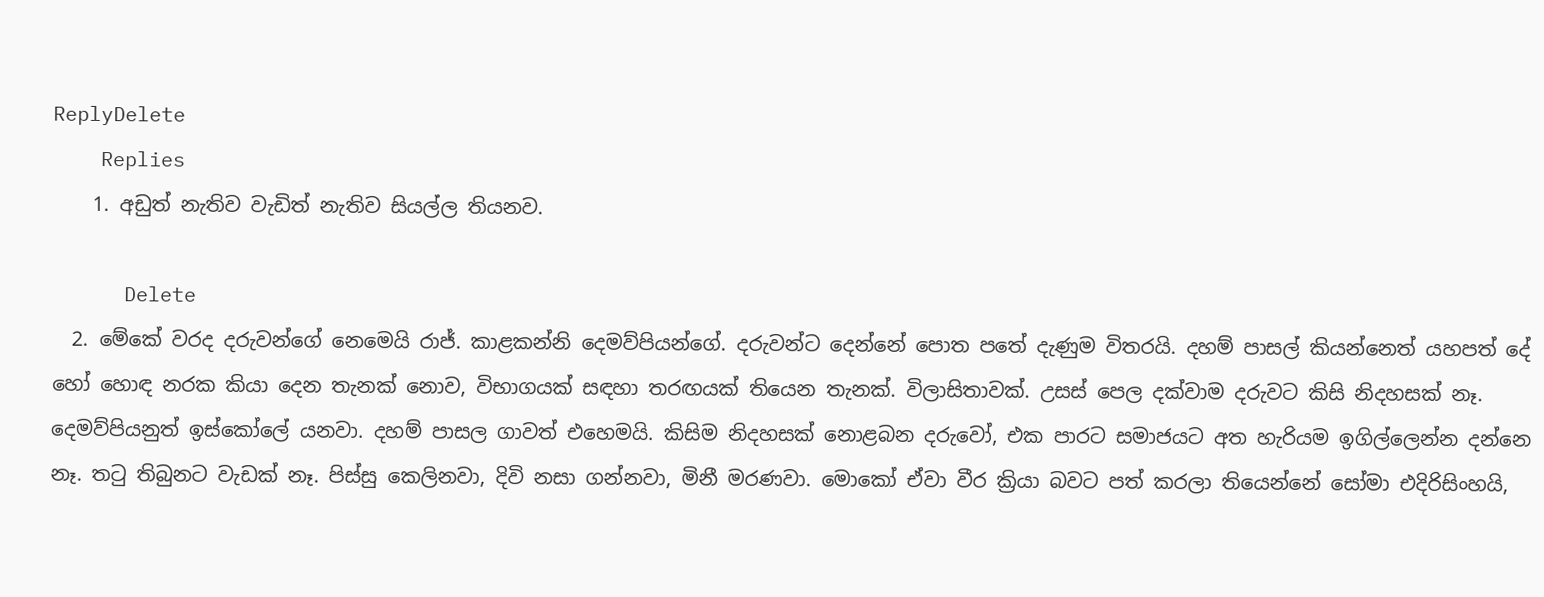ReplyDelete
    Replies
    1. අඩුත් නැතිව වැඩිත් නැතිව සියල්ල තියනව.

      Delete
  2. මේකේ වරද දරුවන්ගේ නෙමෙයි රාජ්. කාළකන්නි දෙමව්පියන්ගේ. දරුවන්ට දෙන්නේ පොත පතේ දැණුම විතරයි. දහම් පාසල් කියන්නෙත් යහපත් දේ හෝ හොඳ නරක කියා දෙන තැනක් නොව, විභාගයක් සඳහා තරඟයක් තියෙන තැනක්. විලාසිතාවක්. උසස් පෙල දක්වාම දරුවට කිසි නිදහසක් නෑ. දෙමව්පියනුත් ඉස්කෝලේ යනවා. දහම් පාසල ගාවත් එහෙමයි. කිසිම නිදහසක් නොළබන දරුවෝ, එක පාරට සමාජයට අත හැරියම ඉගිල්ලෙන්න දන්නෙ නෑ. තටු තිබුනට වැඩක් නෑ. පිස්සු කෙලිනවා, දිවි නසා ගන්නවා, මිනී මරණවා. මොකෝ ඒවා වීර ක්‍රියා බවට පත් කරලා තියෙන්නේ සෝමා එදිරිසිංහයි,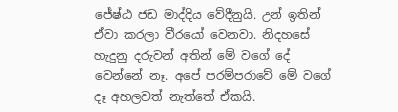ජේෂ්ඨ ජඩ මාද්දිය වේදීනුයි. උන් ඉතින් ඒවා කරලා වීරයෝ වෙනවා. නිදහසේ හැදුනු දරුවන් අතින් මේ වගේ දේ වෙන්නේ නෑ. අපේ පරම්පරාවේ මේ වගේ දෑ අහලවත් නැත්තේ ඒකයි.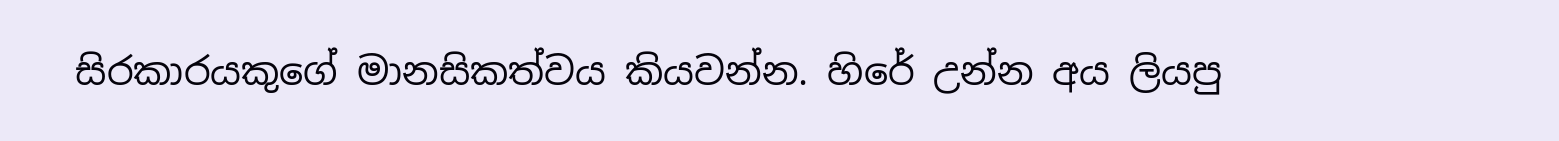සිරකාරයකුගේ මානසිකත්වය කියවන්න. හිරේ උන්න අය ලියපු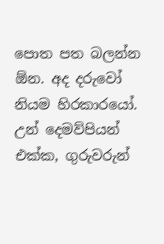පොත පත බලන්න ඕන. අද දරුවෝ නියම හිරකාරයෝ. උන් දෙමව්පියන් එක්ක, ගුරුවරුන්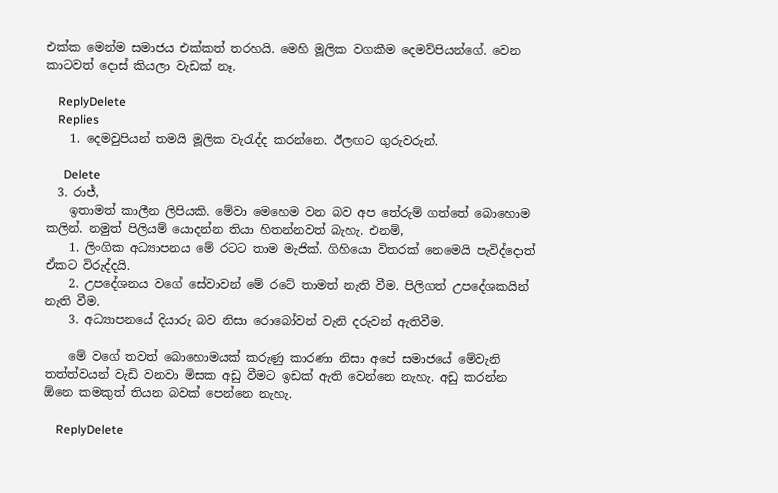එක්ක මෙන්ම සමාජය එක්කත් තරහයි. මෙහි මූලික වගකීම දෙමව්පියන්ගේ. වෙන කාටවත් දොස් කියලා වැඩක් නෑ.

    ReplyDelete
    Replies
    1. දෙමවුපියන් තමයි මූලික වැරැද්ද කරන්නෙ. ඊලඟට ගුරුවරුන්.

      Delete
  3. රාජ්,
    ඉතාමත් කාලීන ලිපියකි. මේවා මෙහෙම වන බව අප තේරුම් ගත්තේ බොහොම කලින්. නමුත් පිලියම් යොදන්න තියා හිතන්නවත් බැහැ. එනම්,
    1. ලිංගික අධ්‍යාපනය මේ රටට තාම මැජික්. ගිහියො විතරක් නෙමෙයි පැවිද්දොත් ඒකට විරුද්දයි.
    2. උපදේශනය වගේ සේවාවන් මේ රටේ තාමත් නැති වීම. පිලිගත් උපදේශකයින් නැති වීම.
    3. අධ්‍යාපනයේ දියාරු බව නිසා රොබෝවන් වැනි දරුවන් ඇතිවීම.

    මේ වගේ තවත් බොහොමයක් කරුණු කාරණා නිසා අපේ සමාජයේ මේවැනි තත්ත්වයන් වැඩි වනවා මිසක අඩු වීමට ඉඩක් ඇති වෙන්නෙ නැහැ. අඩු කරන්න ඕනෙ කමකුත් තියන බවක් පෙන්නෙ නැහැ.

    ReplyDelete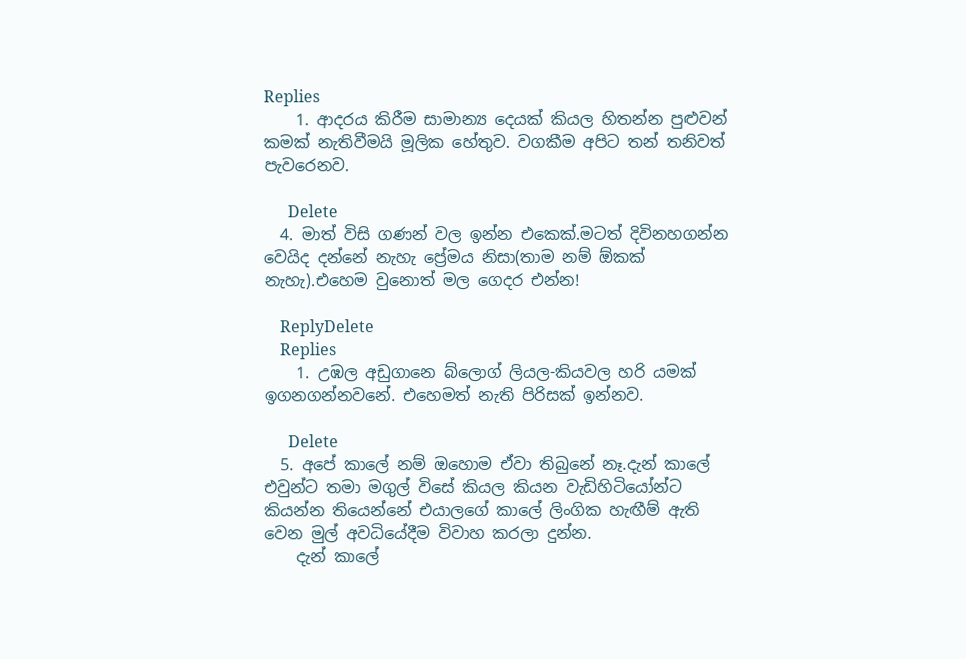Replies
    1. ආදරය කිරීම සාමාන්‍ය දෙයක් කියල හිතන්න පුළුවන් කමක් නැතිවීමයි මූලික හේතුව. වගකීම අපිට තන් තනිවත් පැවරෙනව.

      Delete
  4. මාත් විසි ගණන් වල ඉන්න එකෙක්.මටත් දිවිනහගන්න වෙයිද දන්නේ නැහැ ප්‍රේමය නිසා(තාම නම් ඕකක් නැහැ).එහෙම වුනොත් මල ගෙදර එන්න!

    ReplyDelete
    Replies
    1. උඹල අඩුගානෙ බ්ලොග් ලියල-කියවල හරි යමක් ඉගනගන්නවනේ. එහෙමත් නැති පිරිසක් ඉන්නව.

      Delete
  5. අපේ කාලේ නම් ඔහොම ඒවා තිබුනේ නෑ.දැන් කාලේ එවුන්ට තමා මගුල් විසේ කියල කියන වැඩිහිටියෝන්ට කියන්න තියෙන්නේ එයාලගේ කාලේ ලිංගික හැඟීම් ඇති වෙන මුල් අවධියේදීම විවාහ කරලා දුන්න.
    දැන් කාලේ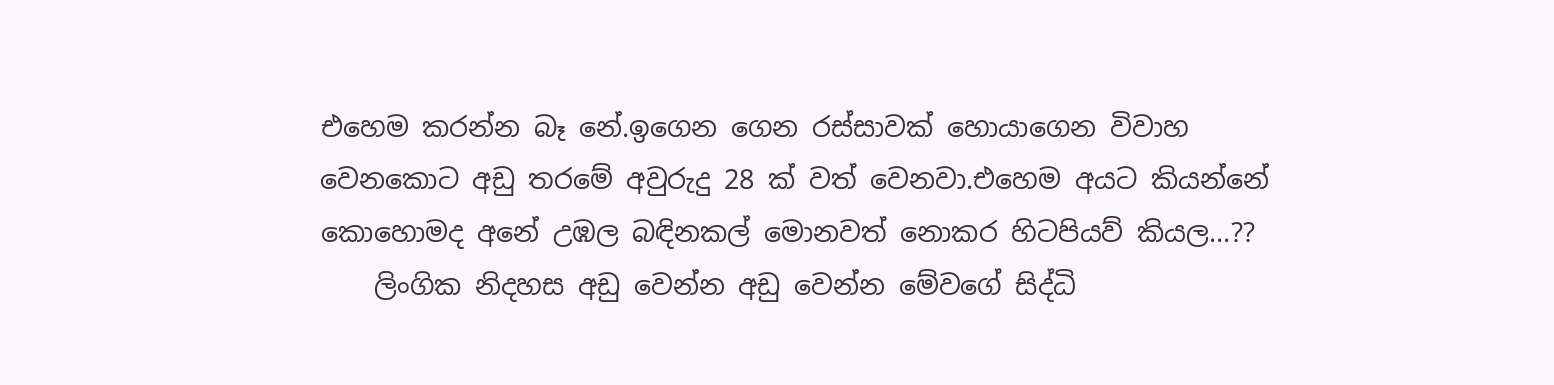එහෙම කරන්න බෑ නේ.ඉගෙන ගෙන රස්සාවක් හොයාගෙන විවාහ වෙනකොට අඩු තරමේ අවුරුදු 28 ක් වත් වෙනවා.එහෙම අයට කියන්නේ කොහොමද අනේ උඹල බඳිනකල් මොනවත් නොකර හිටපියව් කියල...??
    ලිංගික නිදහස අඩු වෙන්න අඩු වෙන්න මේවගේ සිද්ධි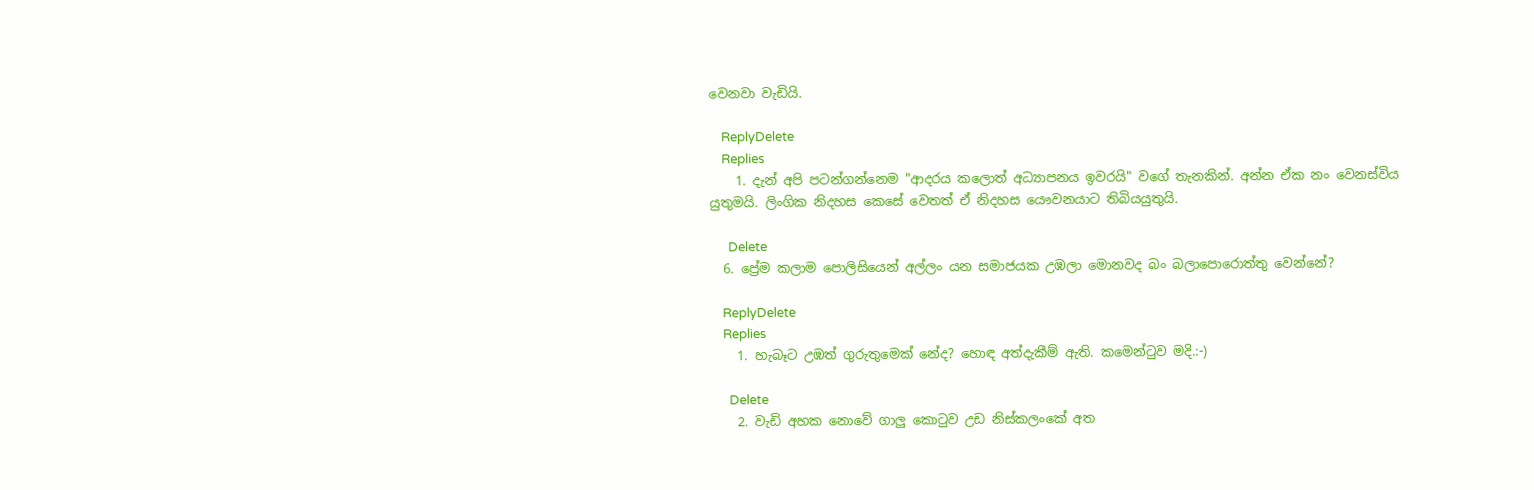වෙනවා වැඩියි.

    ReplyDelete
    Replies
    1. දැන් අපි පටන්ගන්නෙම "ආදරය කලොත් අධ්‍යාපනය ඉවරයි" වගේ තැනකින්. අන්න ඒක නං වෙනස්විය යුතුමයි. ලිංගික නිදහස කෙසේ වෙතත් ඒ නිදහස යෞවනයාට තිබියයුතුයි.

      Delete
  6. ප්‍රේම කලාම පොලිසියෙන් අල්ලං යන සමාජයක උඹලා මොනවද බං බලාපොරොත්තු වෙන්නේ?

    ReplyDelete
    Replies
    1. හැබෑට උඹත් ගුරුතුමෙක් නේද? හොඳ අත්දැකීම් ඇති. කමෙන්ටුව මදි.:-)

      Delete
    2. වැඩි අහක නොවේ ගාලු කො‍ටුව උඩ නිස්කලංකේ අත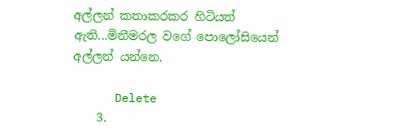අල්ලන් කතාකරකර හිටියත් ඇති...මිනීමරල වගේ පොලෝසියෙන් අල්ලන් යන්නෙ.

      Delete
    3.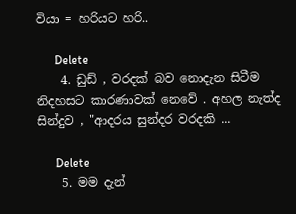වියා = හරියට හරි..

      Delete
    4. ඩුඩ් , වරදක් බව නොදැන සිටීම නිදහසට කාරණාවක් නෙවේ . අහල නැත්ද සින්දුව , "ආදරය සුන්දර වරදකි ...

      Delete
    5. මම දැන්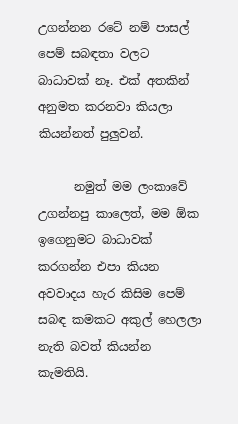උගන්නන රටේ නම් පාසල් පෙම් සබඳතා වලට බාධාවක් නෑ. එක් අතකින් අනුමත කරනවා කියලා කියන්නත් පුලුවන්.

      නමුත් මම ලංකාවේ උගන්නපු කාලෙත්, මම ඕක ඉගෙනුමට බාධාවක් කරගන්න එපා කියන අවවාදය හැර කිසිම පෙම් සබඳ කමකට අකුල් හෙලලා නැති බවත් කියන්න කැමතියි.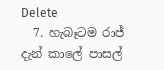Delete
  7. හැබෑටම රාජ් දැන් කාලේ පාසල්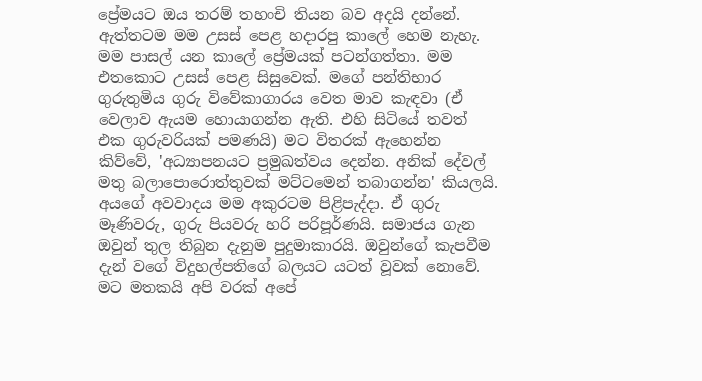ප්‍රේමයට ඔය තරම් තහංචි තියන බව අදයි දන්නේ. ඇත්තටම මම උසස් පෙළ හදාරපු කාලේ හෙම නැහැ. මම පාසල් යන කාලේ ප්‍රේමයක් පටන්ගත්තා. මම එතකොට උසස් පෙළ සිසුවෙක්. මගේ පන්තිභාර ගුරුතුමිය ගුරු විවේකාගාරය වෙත මාව කැඳවා (ඒ වෙලාව ඇයම හොයාගන්න ඇති. එහි සිටියේ තවත් එක ගුරුවරියක් පමණයි) මට විතරක් ඇහෙන්න කිව්වේ, 'අධ්‍යාපනයට ප්‍රමුඛත්වය දෙන්න. අනික් දේවල් මතු බලාපොරොත්තුවක් මට්ටමෙන් තබාගන්න' කියලයි. අයගේ අවවාදය මම අකුරටම පිළිපැද්දා. ඒ ගුරු මෑණිවරු, ගුරු පියවරු හරි පරිපූර්ණයි. සමාජය ගැන ඔවුන් තුල තිබුන දැනුම පුදුමාකාරයි. ඔවුන්ගේ කැපවීම දැන් වගේ විදුහල්පතිගේ බලයට යටත් වූවක් නොවේ. මට මතකයි අපි වරක් අපේ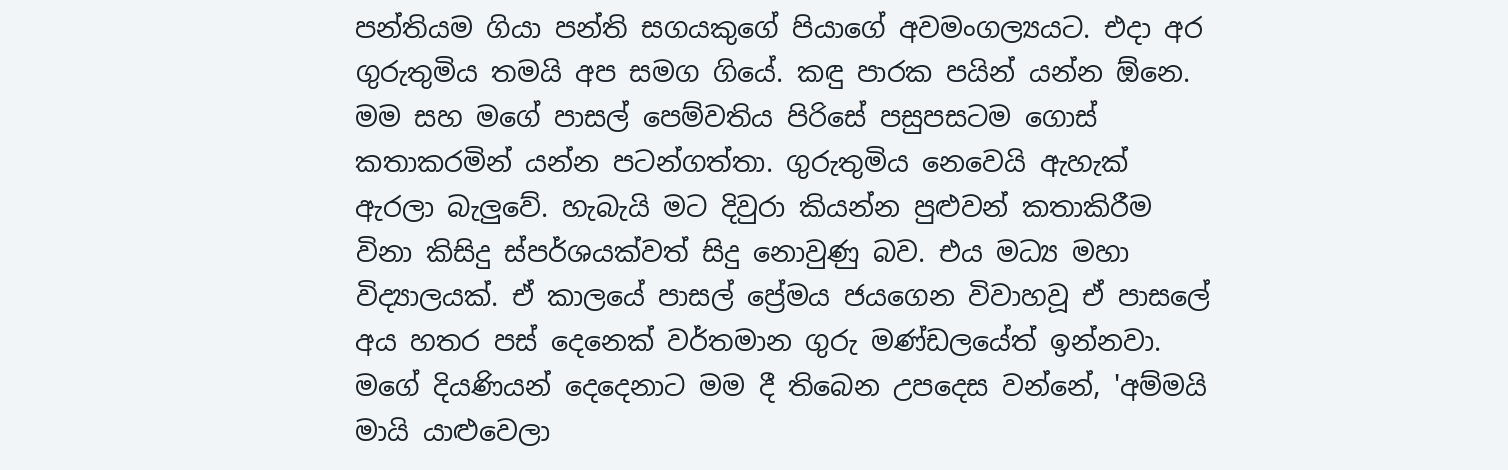පන්තියම ගියා පන්ති සගයකුගේ පියාගේ අවමංගල්‍යයට. එදා අර ගුරුතුමිය තමයි අප සමග ගියේ. කඳු පාරක පයින් යන්න ඕනෙ. මම සහ මගේ පාසල් පෙම්වතිය පිරිසේ පසුපසටම ගොස් කතාකරමින් යන්න පටන්ගත්තා. ගුරුතුමිය නෙවෙයි ඇහැක් ඇරලා බැලුවේ. හැබැයි මට දිවුරා කියන්න පුළුවන් කතාකිරීම විනා කිසිදු ස්පර්ශයක්වත් සිදු නොවුණු බව. එය මධ්‍ය මහා විද්‍යාලයක්. ඒ කාලයේ පාසල් ප්‍රේමය ජයගෙන විවාහවූ ඒ පාසලේ අය හතර පස් දෙනෙක් වර්තමාන ගුරු මණ්ඩලයේත් ඉන්නවා. මගේ දියණියන් දෙදෙනාට මම දී තිබෙන උපදෙස වන්නේ, 'අම්මයි මායි යාළුවෙලා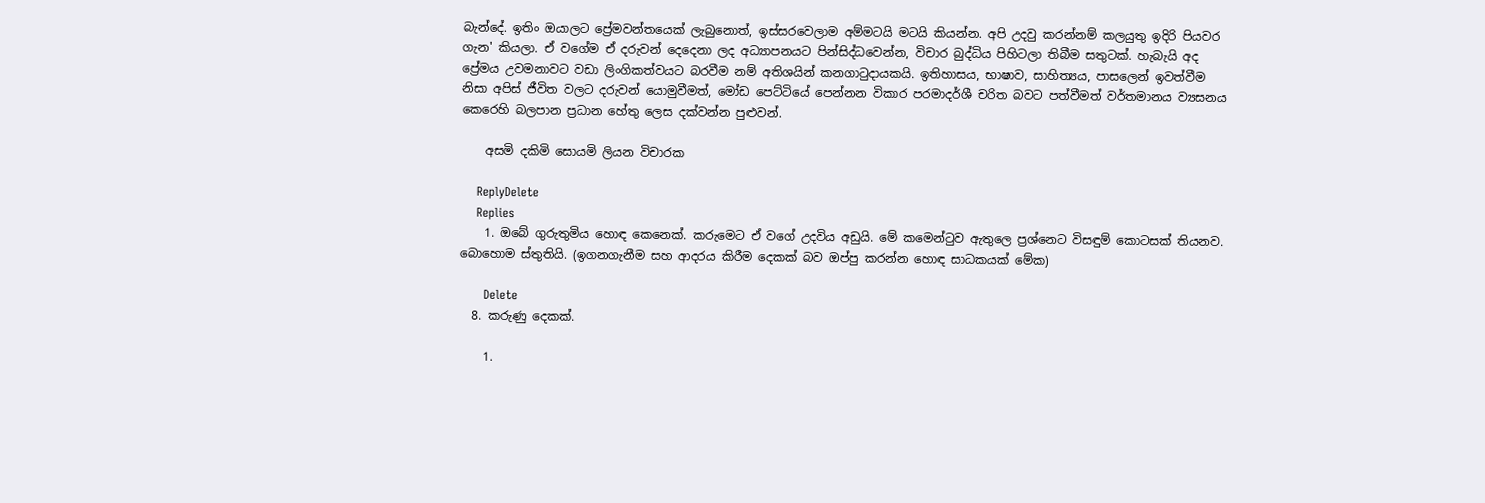බැන්දේ. ඉතිං ඔයාලට ප්‍රේ‍මවන්තයෙක් ලැබුනොත්, ඉස්සරවෙලාම අම්මටයි මටයි කියන්න. අපි උදවු කරන්නම් කලයුතු ඉදිරි පියවර ගැන' කියලා. ඒ වගේම ඒ දරුවන් දෙදෙනා ලද අධ්‍යාපනයට පින්සිද්ධවෙන්න, විචාර බුද්ධිය පිහිටලා තිබීම සතුටක්. හැබැයි අද ප්‍රේමය උවමනාවට වඩා ලිංගිකත්වයට බරවීම නම් අතිශයින් කනගාටුදායකයි. ඉතිහාසය, භාෂාව, සාහිත්‍යය, පාසලෙන් ඉවත්වීම නිසා අපිස් ජීවිත වලට දරුවන් යොමුවීමත්, මෝඩ පෙට්ටියේ පෙන්නන විකාර පරමාදර්ශී චරිත බවට පත්වීමත් වර්තමානය ව්‍යසනය කෙරෙහි බලපාන ප්‍රධාන හේතු ලෙස දක්වන්න පුළුවන්.

    අසමි දකිමි සොයමි ලියන විචාරක

    ReplyDelete
    Replies
    1. ඔබේ ගුරුතුමිය හොඳ කෙනෙක්. කරුමෙට ඒ වගේ උදවිය අඩුයි. මේ කමෙන්ටුව ඇතුලෙ ප්‍රශ්නෙට විසඳුම් කොටසක් තියනව. බොහොම ස්තුතියි. (ඉගනගැනීම සහ ආදරය කිරීම දෙකක් බව ඔප්පු කරන්න හොඳ සාධකයක් මේක)

      Delete
  8. කරුණු දෙකක්.

    1.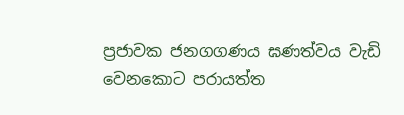ප්‍රජාවක ජනගගණය ඝණත්වය වැඩි වෙනකොට පරායත්ත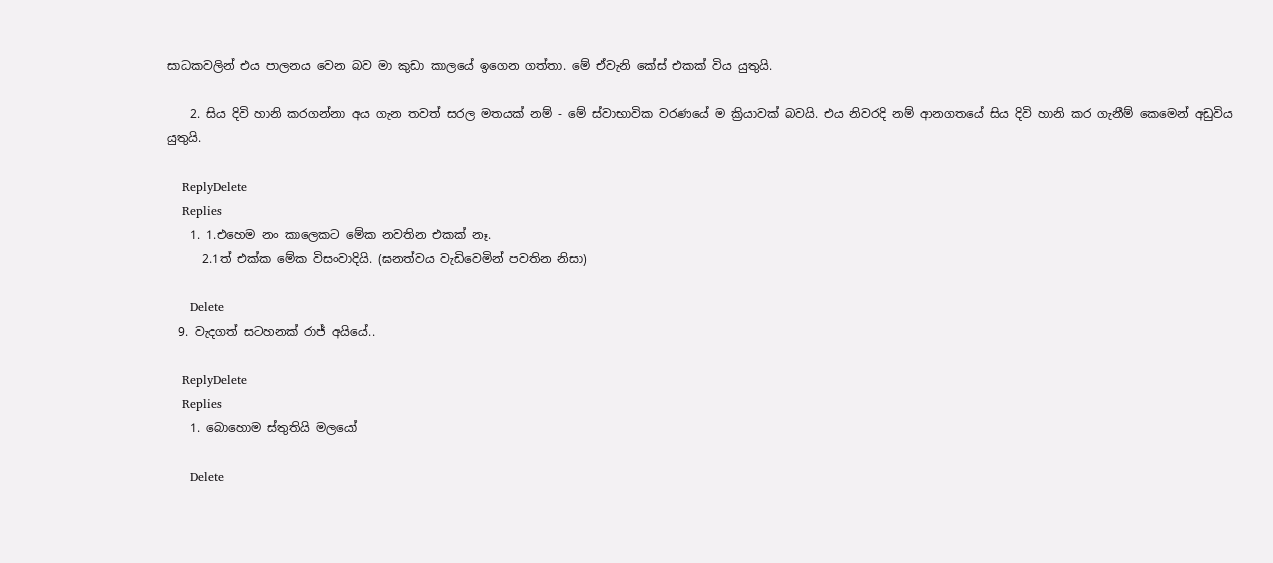සාධකවලින් එය පාලනය වෙන බව මා කුඩා කාලයේ ඉගෙන ගත්තා. මේ ඒවැනි කේස් එකක් විය යුතුයි.

    2. සිය දිවි හානි කරගන්නා අය ගැන තවත් සරල මතයක් නම් - මේ ස්වාභාවික වරණයේ ම ක්‍රියාවක් බවයි. එය නිවරදි නම් ආනගතයේ සිය දිවි හානි කර ගැනීම් කෙමෙන් අඩුවිය යුතුයි.

    ReplyDelete
    Replies
    1. 1.එහෙම නං කාලෙකට මේක නවතින එකක් නෑ.
      2.1ත් එක්ක මේක විසංවාදියි. (ඝනත්වය වැඩිවෙමින් පවතින නිසා)

      Delete
  9. වැදගත් සටහනක් රාජ් අයියේ..

    ReplyDelete
    Replies
    1. බොහොම ස්තුතියි මලයෝ

      Delete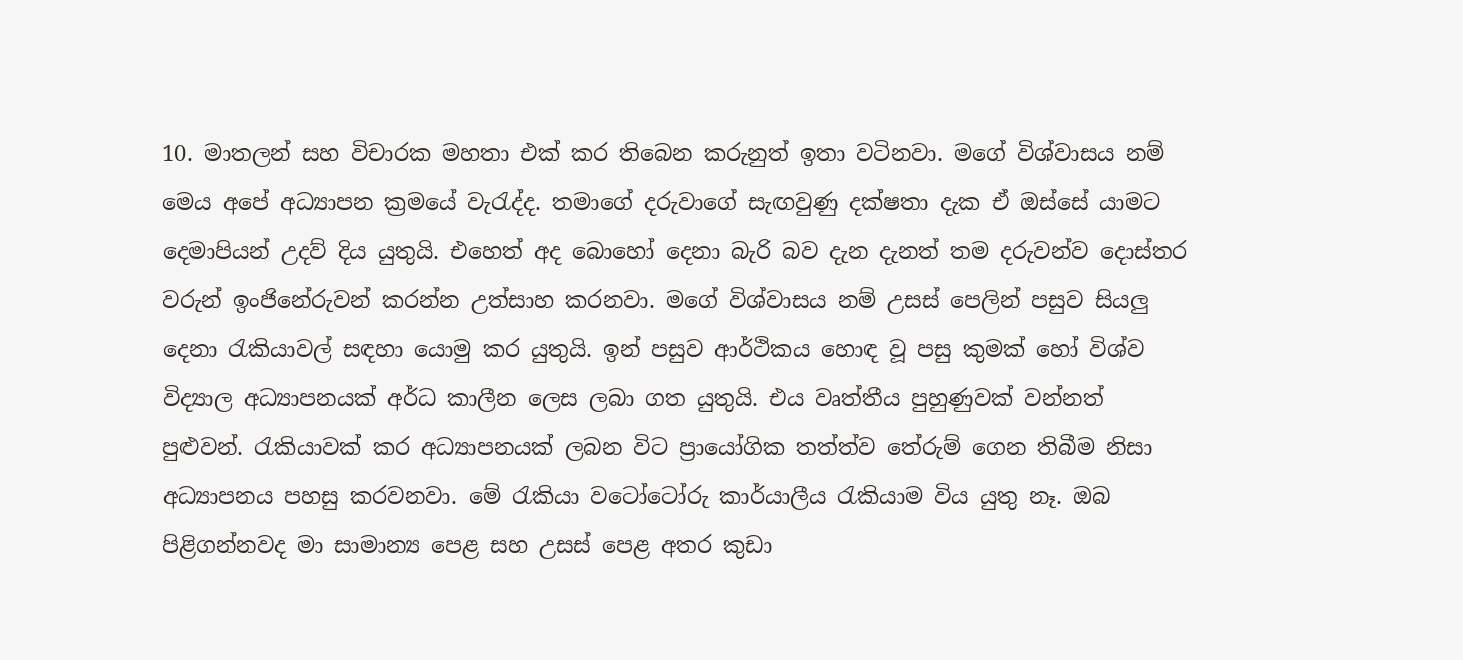10. මාතලන් සහ විචාරක මහතා එක් කර තිබෙන කරුනුත් ඉතා වටිනවා. මගේ විශ්වාසය නම් මෙය අපේ අධ්‍යාපන ක්‍රමයේ වැරැද්ද. තමාගේ දරුවාගේ සැඟවුණු දක්ෂතා දැක ඒ ඔස්සේ යාමට දෙමාපියන් උදව් දිය යුතුයි. එහෙත් අද බොහෝ දෙනා බැරි බව දැන දැනත් තම දරුවන්ව දොස්තර වරුන් ඉංජිනේරුවන් කරන්න උත්සාහ කරනවා. මගේ විශ්වාසය නම් උසස් පෙලින් පසුව සියලු දෙනා රැකියාවල් සඳහා යොමු කර යුතුයි. ඉන් පසුව ආර්ථිකය හොඳ වූ පසු කුමක් හෝ විශ්ව විද්‍යාල අධ්‍යාපනයක් අර්ධ කාලීන ලෙස ලබා ගත යුතුයි. එය වෘත්තීය පුහුණුවක් වන්නත් පුළුවන්. රැකියාවක් කර අධ්‍යාපනයක් ලබන විට ප්‍රායෝගික තත්ත්ව තේරුම් ගෙන තිබීම නිසා අධ්‍යාපනය පහසු කරවනවා. මේ රැකියා වටෝටෝරු කාර්යාලීය රැකියාම විය යුතු නෑ. ඔබ පිළිගන්නවද මා සාමාන්‍ය පෙළ සහ උසස් පෙළ අතර කුඩා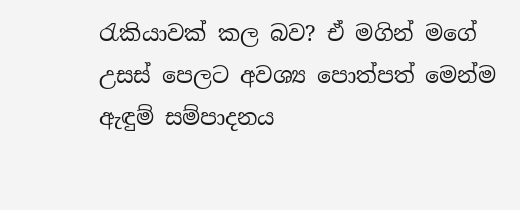රැකියාවක් කල බව? ඒ මගින් මගේ උසස් පෙලට අවශ්‍ය පොත්පත් මෙන්ම ඇඳුම් සම්පාදනය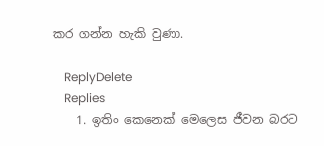කර ගන්න හැකි වුණා.

    ReplyDelete
    Replies
    1. ඉතිං කෙනෙක් මෙලෙස ජීවන බරට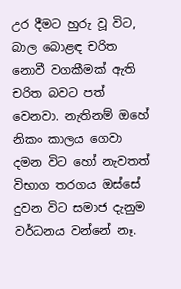උර දීමට හුරු වූ විට, බාල බොළඳ චරිත නොවී වගකීමක් ඇති චරිත බවට පත් වෙනවා. නැතිනම් ඔහේ නිකං කාලය ගෙවා දමන විට හෝ නැවතත් විභාග තරගය ඔස්සේ දුවන විට සමාජ දැනුම වර්ධනය වන්නේ නෑ.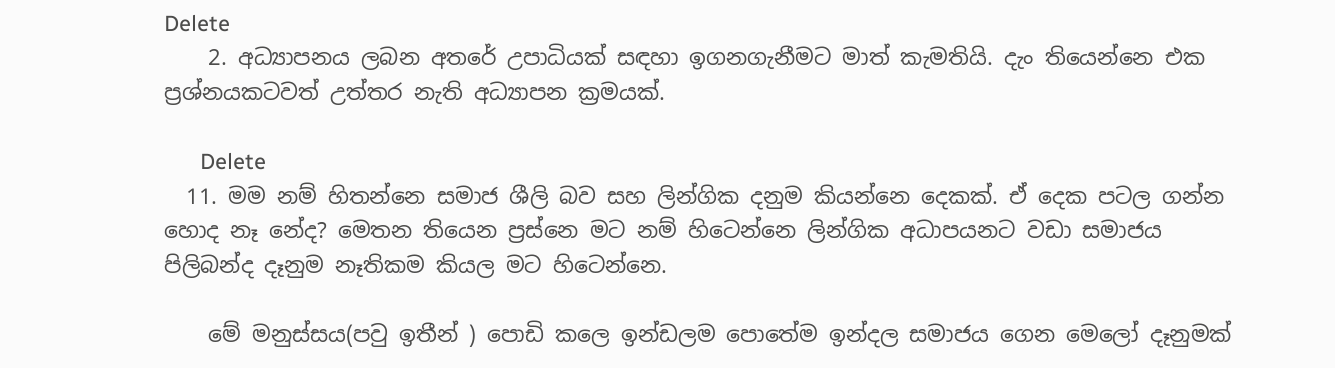Delete
    2. අධ්‍යාපනය ලබන අතරේ උපාධියක් සඳහා ඉගනගැනීමට මාත් කැමතියි. දැං තියෙන්නෙ එක ප්‍රශ්නයකටවත් උත්තර නැති අධ්‍යාපන ක්‍රමයක්.

      Delete
  11. මම නම් හිතන්නෙ සමාජ ශීලි බව සහ ලින්ගික දනුම කියන්නෙ දෙකක්. ඒ දෙක පටල ගන්න හොද නෑ නේද? මෙතන තියෙන ප්‍රස්නෙ මට නම් හිටෙන්නෙ ලින්ගික අධාපයනට වඩා සමාජය පිලිබන්ද දෑනුම නෑතිකම කියල මට හිටෙන්නෙ.

    මේ මනුස්සය(පවු ඉතීන් ) පොඩි කලෙ ඉන්ඩලම පොතේම ඉන්දල සමාජය ගෙන මෙලෝ දෑනුමක්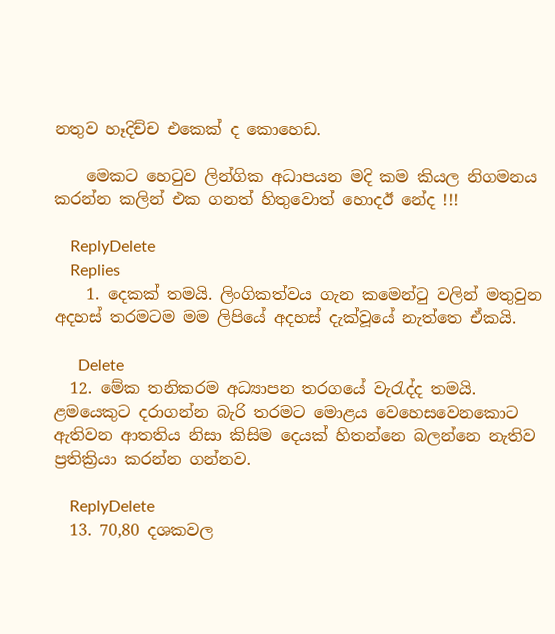නතුව හෑදිච්ච එකෙක් ද කොහෙඩ.

    මෙකට හෙටුව ලින්ගික අධාපයන මදි කම කියල නිගමනය කරන්න කලින් එක ගනත් හිතුවොත් හොදඊ නේද !!!

    ReplyDelete
    Replies
    1. දෙකක් තමයි. ලිංගිකත්වය ගැන කමෙන්ටු වලින් මතුවුන අදහස් තරමටම මම ලිපියේ අදහස් දැක්වූයේ නැත්තෙ ඒකයි.

      Delete
  12. මේක තනිකරම අධ්‍යාපන තරගයේ වැරැද්ද තමයි. ළමයෙකුට දරාගන්න බැරි තරමට මොළය වෙහෙසවෙනකොට ඇතිවන ආතතිය නිසා කිසිම දෙයක් හිතන්නෙ බලන්නෙ නැතිව ප්‍රතික්‍රියා කරන්න ගන්නව.

    ReplyDelete
  13. 70,80 දශකවල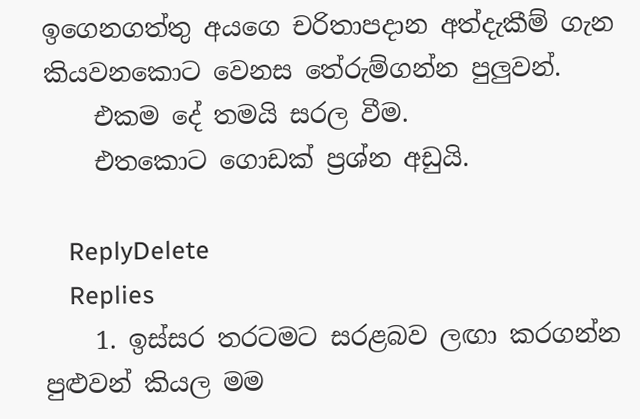ඉගෙනගත්තු අයගෙ චරිතාපදාන අත්දැකීම් ගැන කියවනකොට වෙනස තේරුම්ගන්න පුලුවන්.
    එකම දේ තමයි සරල වීම.
    එතකොට ගොඩක් ප්‍රශ්න අඩුයි.

    ReplyDelete
    Replies
    1. ඉස්සර තරටමට සරළබව ලඟා කරගන්න පුළුවන් කියල මම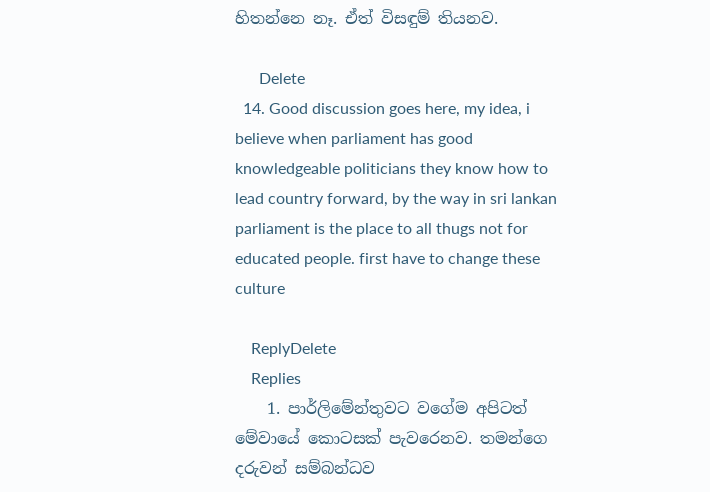හිතන්නෙ නෑ. ඒත් විසඳුම් තියනව.

      Delete
  14. Good discussion goes here, my idea, i believe when parliament has good knowledgeable politicians they know how to lead country forward, by the way in sri lankan parliament is the place to all thugs not for educated people. first have to change these culture

    ReplyDelete
    Replies
    1. පාර්ලිමේන්තුවට වගේම අපිටත් මේවායේ කොටසක් පැවරෙනව. තමන්ගෙ දරුවන් සම්බන්ධව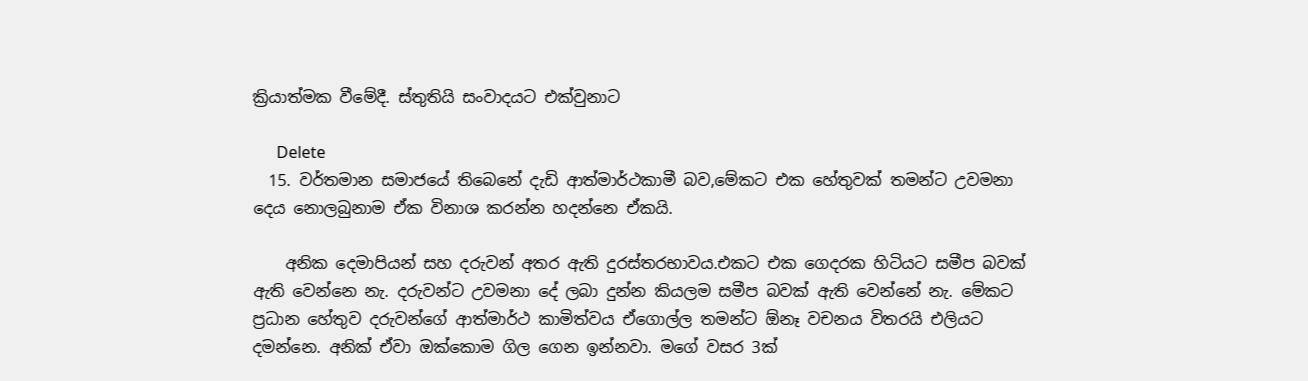ක්‍රියාත්මක වීමේදී. ස්තුතියි සංවාදයට එක්වුනාට‍

      Delete
  15. වර්තමාන සමාජයේ තිබෙනේ දැඩි ආත්මාර්ථකාමී බව,මේකට එක හේතුවක් තමන්ට උවමනා දෙය නොලබුනාම ඒක විනාශ කරන්න හදන්නෙ ඒකයි.

    අනික දෙමාපියන් සහ දරුවන් අතර ඇති දුරස්තරභාවය.එකට එක ගෙදරක හිටියට සමීප බවක් ඇති වෙන්නෙ නැ. දරුවන්ට උවමනා දේ ලබා දුන්න කියලම සමීප බවක් ඇති වෙන්නේ නැ. මේකට ප්‍රධාන හේතුව දරුවන්ගේ ආත්මාර්ථ කාමිත්වය ඒගොල්ල තමන්ට ඕනෑ වචනය විතරයි එලියට දමන්නෙ. අනික් ඒවා ඔක්කොම ගිල ගෙන ඉන්නවා. මගේ වසර 3ක්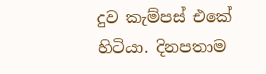දුව කැම්පස් එකේ හිටියා. දිනපතාම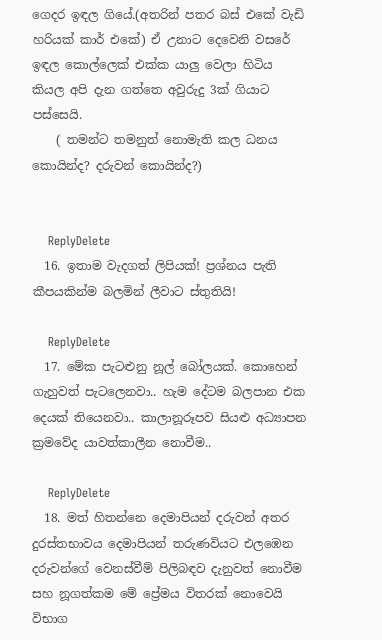ගෙදර ඉඳල ගියේ.(අතරින් පතර බස් එකේ වැඩි හරියක් කාර් එකේ) ඒ උනාට දෙවෙනි වසරේ ඉඳල කොල්ලෙක් එක්ක යාලු වෙලා හිටිය කියල අපි දැන ගත්තෙ අවුරුදු 3ක් ගියාට පස්සෙයි.
    ( තමන්ට තමනුත් නොමැති කල ධනය කොයින්ද? දරුවන් කොයින්ද?)


    ReplyDelete
  16. ඉතාම වැදගත් ලිපියක්! ප්‍රශ්නය පැති කීපයකින්ම බලමින් ලීවාට ස්තුතියි!

    ReplyDelete
  17. මේක පැටළුනු නූල් බෝලයක්. කොහෙන් ගැහුවත් පැටලෙනවා.. හැම දේටම බලපාන එක දෙයක් තියෙනවා.. කාලානූරූපව සියළු අධ්‍යාපන ක්‍රමවේද යාවත්කාලීන නොවීම..

    ReplyDelete
  18. මත් හිතන්නෙ දෙමාපියන් දරුවන් අතර දුරස්තභාවය දෙමාපියන් තරුණවියට එලඹෙන දරුවන්ගේ වෙනස්වීම් පිලිබඳව දැනුවත් නොවීම සහ නූගත්කම මේ ප්‍රේමය විතරක් නොවෙයි විභාග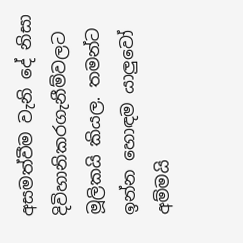අසමත්වීම වැනි දේ නිසා දිවිහානිකරගැනීම්වලට මූලිකයි කියල. තමන්ට ඉන්න හොඳම යාලුවෝ අම්මයි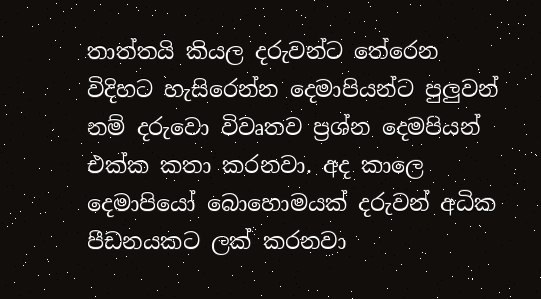තාත්තයි කියල දරුවන්ට තේරෙන විදිහට හැසිරෙන්න දෙමාපියන්ට පුලුවන් නම් දරුවො විවෘතව ප්‍රශ්න දෙමපියන් එක්ක කතා කරනවා. අද කාලෙ දෙමාපියෝ බොහොමයක් දරුවන් අධික පීඩනයකට ලක් කරනවා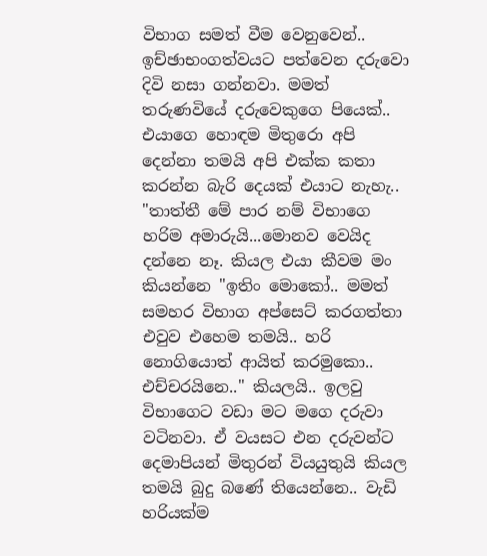විභාග සමත් වීම වෙනුවෙන්.. ඉච්ඡාභංගත්වයට පත්වෙන දරුවො දිවි නසා ගන්නවා. මමත් තරුණවියේ දරුවෙකුගෙ පියෙක්.. එයාගෙ හොඳම මිතුරො අපි දෙන්නා තමයි අපි එක්ක කතා කරන්න බැරි දෙයක් එයාට නැහැ.. "තාත්තී මේ පාර නම් විභාගෙ හරිම අමාරුයි...මොනව වෙයිද දන්නෙ නෑ. කියල එයා කීවම මං කියන්නෙ "ඉතිං මොකෝ.. මමත් සමහර විභාග අප්සෙට් කරගත්තා එවුව එහෙම තමයි.. හරි නොගියොත් ආයිත් කරමුකො.. එච්චරයිනෙ.." කියලයි.. ඉලවු විභාගෙට වඩා මට මගෙ දරුවා වටිනවා. ඒ වයසට එන දරුවන්ට දෙමාපියන් මිතුරන් වියයුතුයි කියල තමයි බුදු බණේ තියෙන්නෙ.. වැඩි හරියක්ම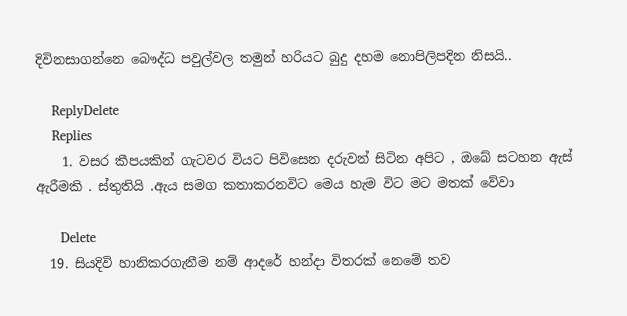දිවිනසාගන්නෙ බෞද්ධ පවුල්වල තමුන් හරියට බුදු දහම නොපිලිපදින නිසයි..

    ReplyDelete
    Replies
    1. වසර කීපයකින් ගැටවර වියට පිවිසෙන දරුවන් සිටින අපිට , ඔබේ සටහන ඇස් ඇරීමකි . ස්තුතියි .ඇය සමග කතාකරනවිට මෙය හැම විට මට මතක් වේවා

      Delete
  19. සියදිවි හානිකරගැනීම නම් ආදරේ හන්දා විතරක් නෙමේ තව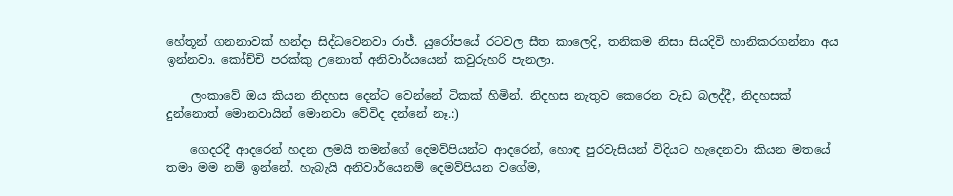හේතූන් ගනනාවක් හන්දා සිද්ධවෙනවා රාජ්. යුරෝපයේ රටවල සීත කාලෙදි, තනිකම නිසා සියදිවි හානිකරගන්නා අය ඉන්නවා. කෝච්චි පරක්කු උනොත් අනිවාර්යයෙන් කවුරුහරි පැනලා.

    ලංකාවේ ඔය කියන නිදහස දෙන්ට වෙන්නේ ටිකක් හිමින්. නිදහස නැතුව කෙරෙන වැඩ බලද්දී, නිදහසක් දුන්නොත් මොනවායින් මොනවා වේවිද දන්නේ නෑ.:)

    ගෙදරදී ආදරෙන් හදන ලමයි තමන්ගේ දෙමව්පියන්ට ආදරෙන්, හොඳ පුරවැසියන් විදියට හැදෙනවා කියන මතයේ තමා මම නම් ඉන්නේ. හැබැයි අනිවාර්යෙනම් දෙමව්පියන වගේම,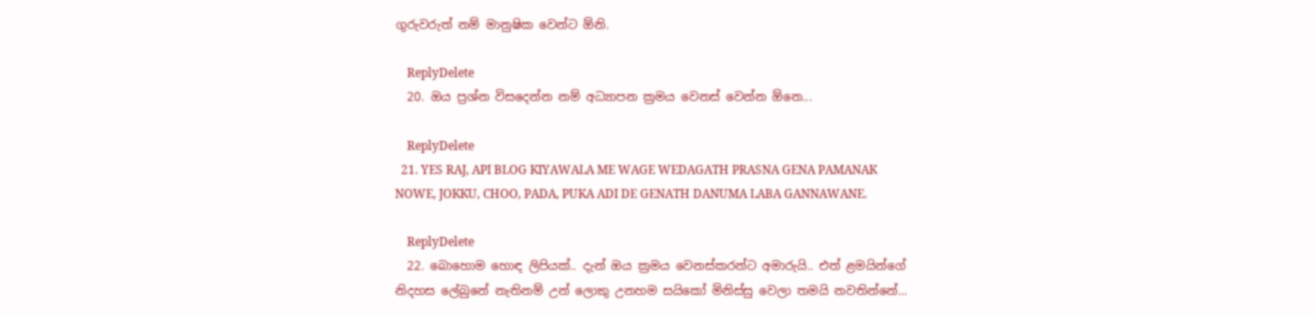ගුරුවරුත් නම් මානුෂික වෙන්ට ඕනි.

    ReplyDelete
  20. ඔය ප්‍රශ්න විසදෙන්න නම් අධ්‍යාපන ක්‍රමය වෙනස් වෙන්න ඕනෙ...

    ReplyDelete
  21. YES RAJ, API BLOG KIYAWALA ME WAGE WEDAGATH PRASNA GENA PAMANAK NOWE, JOKKU, CHOO, PADA, PUKA ADI DE GENATH DANUMA LABA GANNAWANE.

    ReplyDelete
  22. බොහොම හොඳ ලිපියක්.. දැන් ඔය ක්‍රමය වෙනස්කරන්ට අමාරුයි.. එත් ළමයින්ගේ නිදහස ලේබුනේ නැතිනම් උන් ලොකු උනහම සයිකෝ මිනිස්සු වෙලා තමයි නවතින්නේ...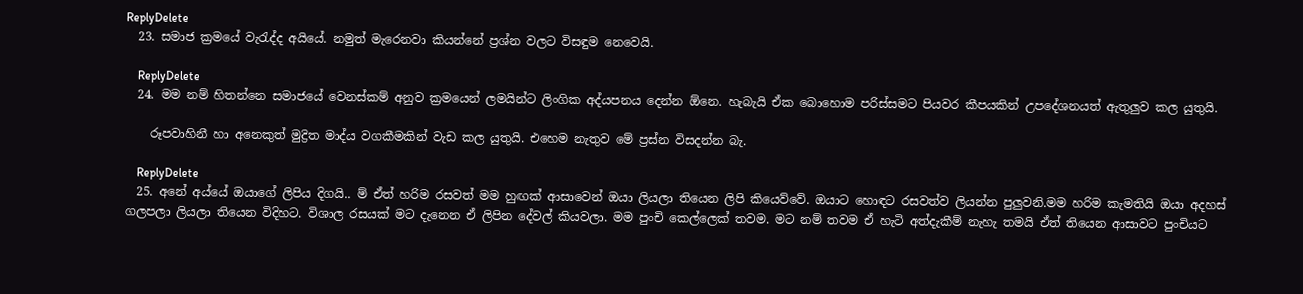ReplyDelete
  23. සමාජ ක්‍රමයේ වැරැද්ද අයියේ. නමුත් මැරෙනවා කියන්නේ ප්‍රශ්න වලට විසඳුම නෙවෙයි.

    ReplyDelete
  24. මම නම් හිතන්නෙ සමාජයේ වෙනස්කම් අනුව ක්‍රමයෙන් ලමයින්ට ලිංගික අද්යපනය දෙන්න ඕනෙ. හැබැයි ඒක බොහොම පරිස්සමට පියවර කීපයකින් උපදේශනයත් ඇතුලුව කල යුතුයි.

    රූපවාහිනී හා අනෙකුත් මුද්‍රිත මාද්ය වගකීමකින් වැඩ කල යුතුයි. එහෙම නැතුව මේ ප්‍රස්න විසදන්න බැ.

    ReplyDelete
  25. අනේ අය්යේ ඔයාගේ ලිපිය දිගයි.. ම් ඒත් හරිම රසවත් මම හුඟක් ආසාවෙන් ඔයා ලියලා තියෙන ලිපි කියෙව්වේ. ඔයාට හොඳට රසවත්ව ලියන්න පුලුවනි.මම හරිම කැමතියි ඔයා අදහස් ගලපලා ලියලා තියෙන විදිහට. විශාල රසයක් මට දැනෙන ඒ ලිපින දේවල් කියවලා. මම පුංචි කෙල්ලෙක් තවම. මට නම් තවම ඒ හැටි අත්දැකීම් නැහැ තමයි ඒත් තියෙන ආසාවට පුංචියට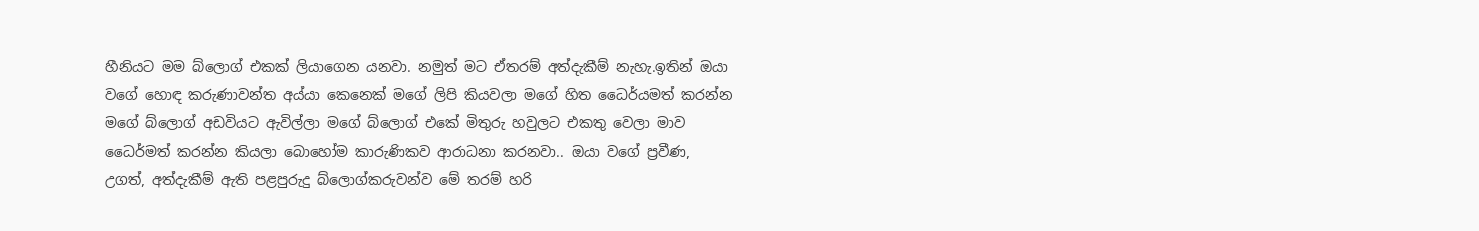හීනියට මම බ්ලොග් එකක් ලියාගෙන යනවා. නමුත් මට ඒතරම් අත්දැකීම් නැහැ.ඉතින් ඔයා වගේ හොඳ කරුණාවන්ත අය්යා කෙනෙක් මගේ ලිපි කියවලා මගේ හිත ධෛර්යමත් කරන්න මගේ බ්ලොග් අඩවියට ඇවිල්ලා මගේ බ්ලොග් එකේ මිතුරු හවුලට එකතු වෙලා මාව ධෛර්මත් කරන්න කියලා බොහෝම කාරුණිකව ආරාධනා කරනවා.. ඔයා වගේ ප්‍රවීණ, උගත්, අත්දැකීම් ඇති පළපුරුදු බ්ලොග්කරුවන්ව මේ තරම් හරි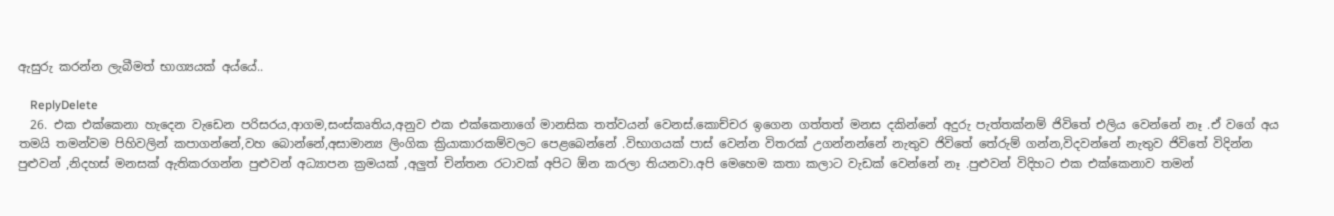ඇසුරු කරන්න ලැබීමත් භාග්‍යයක් අය්යේ..

    ReplyDelete
  26. එක එක්කෙනා හැදෙන වැඩෙන පරිසරය,ආගම,සංස්කෘතිය,අනුව එක එක්කෙනාගේ මානසික තත්වයන් වෙනස්.කොච්චර ඉගෙන ගත්තත් මනස දකින්නේ අදුරු පැත්තක්නම් ජිවිතේ එලිය වෙන්නේ නෑ .ඒ වගේ අය තමයි තමන්වම පිහිවලින් කපාගන්නේ,වහ බොන්නේ,අසාමාන්‍ය ලිංගික ක්‍රියාකාරකම්වලට පෙළබෙන්නේ .විභාගයක් පාස් වෙන්න විතරක් උගන්නන්නේ නැතුව ජිවිතේ තේරුම් ගන්න,විදවන්නේ නැතුව ජිවිතේ විදින්න පුළුවන් ,නිදහස් මනසක් ඇතිකරගන්න පුළුවන් අධ්‍යාපන ක්‍රමයක් ,අලුත් චින්තන රටාවක් අපිට ඕන කරලා තියනවා.අපි මෙහෙම කතා කලාට වැඩක් වෙන්නේ නෑ .පුළුවන් විදිහට එක එක්කෙනාව තමන්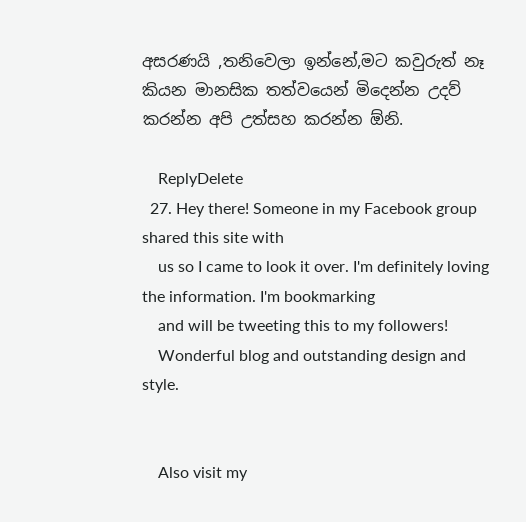අසරණයි ,තනිවෙලා ඉන්නේ,මට කවුරුත් නෑ කියන මානසික තත්වයෙන් මිදෙන්න උදව් කරන්න අපි උත්සහ කරන්න ඕනි.

    ReplyDelete
  27. Hey there! Someone in my Facebook group shared this site with
    us so I came to look it over. I'm definitely loving the information. I'm bookmarking
    and will be tweeting this to my followers!
    Wonderful blog and outstanding design and style.


    Also visit my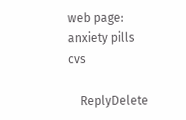web page: anxiety pills cvs

    ReplyDelete